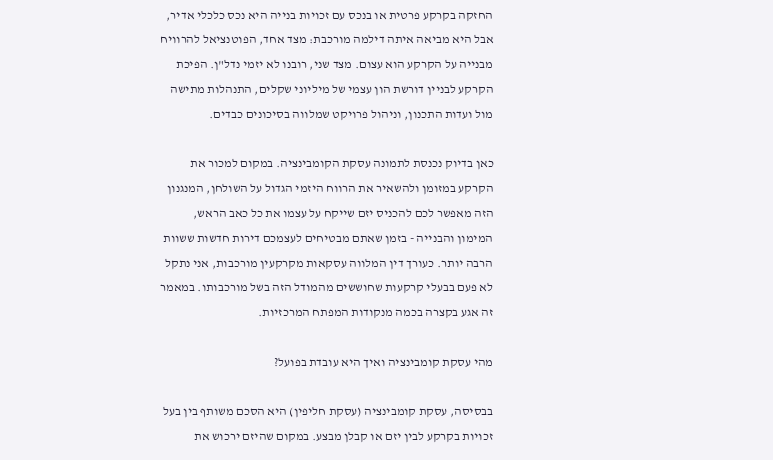החזקה בקרקע פרטית או בנכס עם זכויות בנייה היא נכס כלכלי אדיר, אבל היא מביאה איתה דילמה מורכבת: מצד אחד, הפוטנציאל להרוויח מבנייה על הקרקע הוא עצום. מצד שני, רובנו לא יזמי נדל"ן. הפיכת הקרקע לבניין דורשת הון עצמי של מיליוני שקלים, התנהלות מתישה מול ועדות התכנון, וניהול פרויקט שמלווה בסיכונים כבדים.

כאן בדיוק נכנסת לתמונה עסקת הקומבינציה. במקום למכור את הקרקע במזומן ולהשאיר את הרווח היזמי הגדול על השולחן, המנגנון הזה מאפשר לכם להכניס יזם שייקח על עצמו את כל כאב הראש, המימון והבנייה - בזמן שאתם מבטיחים לעצמכם דירות חדשות ששוות הרבה יותר. כעורך דין המלווה עסקאות מקרקעין מורכבות, אני נתקל לא פעם בבעלי קרקעות שחוששים מהמודל הזה בשל מורכבותו. במאמר זה אגע בקצרה בכמה מנקודות המפתח המרכזיות.

מהי עסקת קומבינציה ואיך היא עובדת בפועל?

בבסיסה, עסקת קומבינציה (עסקת חליפין) היא הסכם משותף בין בעל זכויות בקרקע לבין יזם או קבלן מבצע. במקום שהיזם ירכוש את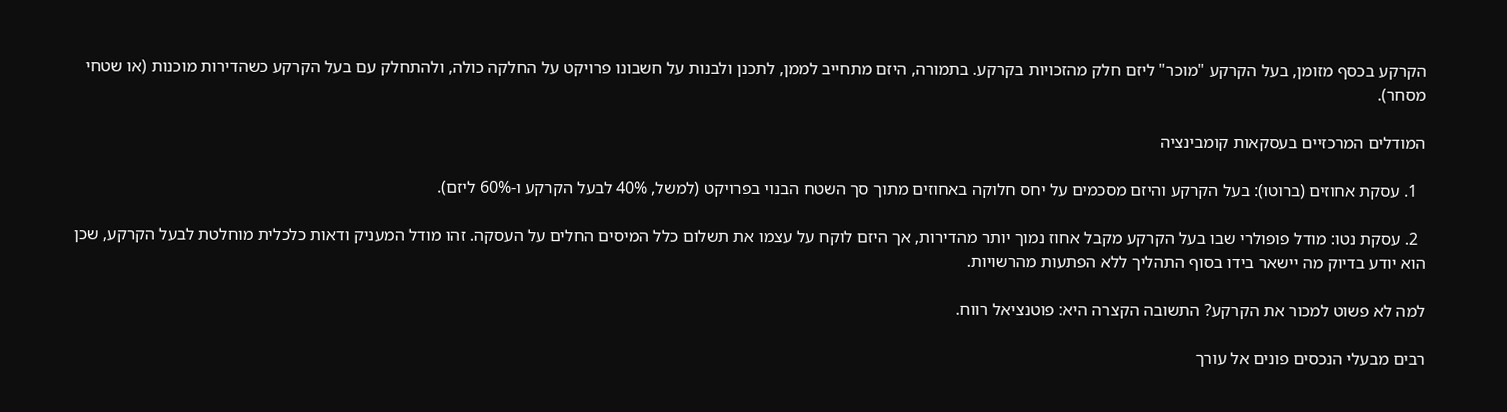הקרקע בכסף מזומן, בעל הקרקע "מוכר" ליזם חלק מהזכויות בקרקע. בתמורה, היזם מתחייב לממן, לתכנן ולבנות על חשבונו פרויקט על החלקה כולה, ולהתחלק עם בעל הקרקע כשהדירות מוכנות (או שטחי מסחר).

המודלים המרכזיים בעסקאות קומבינציה

  1. עסקת אחוזים (ברוטו): בעל הקרקע והיזם מסכמים על יחס חלוקה באחוזים מתוך סך השטח הבנוי בפרויקט (למשל, 40% לבעל הקרקע ו-60% ליזם).

  2. עסקת נטו: מודל פופולרי שבו בעל הקרקע מקבל אחוז נמוך יותר מהדירות, אך היזם לוקח על עצמו את תשלום כלל המיסים החלים על העסקה. זהו מודל המעניק ודאות כלכלית מוחלטת לבעל הקרקע, שכן הוא יודע בדיוק מה יישאר בידו בסוף התהליך ללא הפתעות מהרשויות.

למה לא פשוט למכור את הקרקע? התשובה הקצרה היא: פוטנציאל רווח.

רבים מבעלי הנכסים פונים אל עורך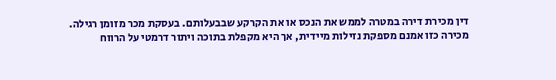דין מכירת דירה במטרה לממש את הנכס או את הקרקע שבבעלותם. בעסקת מכר מזומן רגילה. מכירה כזו אמנם מספקת נזילות מיידית, אך היא מקפלת בתוכה ויתור דרמטי על הרווח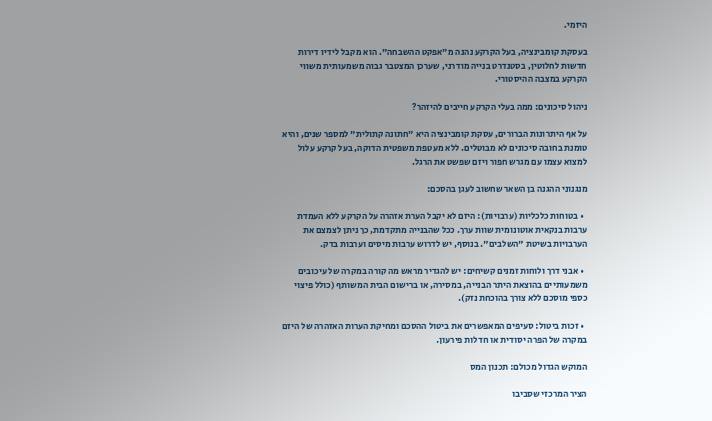היזמי.

בעסקת קומבינציה, בעל הקרקע נהנה מ"אפקט ההשבחה". הוא מקבל לידיו דירות חדשות לחלוטין, בסטנדרט בנייה מודרני, שערכן המצטבר גבוה משמעותית משווי הקרקע במצבה ההיסטורי.

ניהול סיכונים: ממה בעלי הקרקע חייבים להיזהר?

על אף היתרונות הברורים, עסקת קומבינציה היא "חתונה קתולית" למספר שנים, והיא טומנת בחובה סיכונים לא מבוטלים. ללא מעטפת משפטית הדוקה, בעל קרקע עלול למצוא עצמו עם מגרש חפור ויזם שפשט את הרגל.

מנגנוני ההגנה בן השאר שחשוב לעגן בהסכם:

  • בטוחות כלכליות (ערבויות): היזם לא יקבל הערת אזהרה על הקרקע ללא העמדת ערבות בנקאית אוטונומית שוות ערך. ככל שהבנייה מתקדמת, כך ניתן לצמצם את הערבויות בשיטת "השלבים". בנוסף, יש לדרוש ערבות מיסים וערבות בדק.

  • אבני דרך ולוחות זמנים קשיחים: יש להגדיר מראש מה קורה במקרה של עיכובים משמעותיים בהוצאת היתר הבנייה, במסירה, או ברישום הבית המשותף (כולל פיצוי כספי מוסכם ללא צורך בהוכחת נזק).

  • זכות ביטול: סעיפים המאפשרים את ביטול ההסכם ומחיקת הערות האזהרה של היזם במקרה של הפרה יסודית או חדלות פירעון.

המוקש הגדול מכולם: תכנון המס

הציר המרכזי שסביבו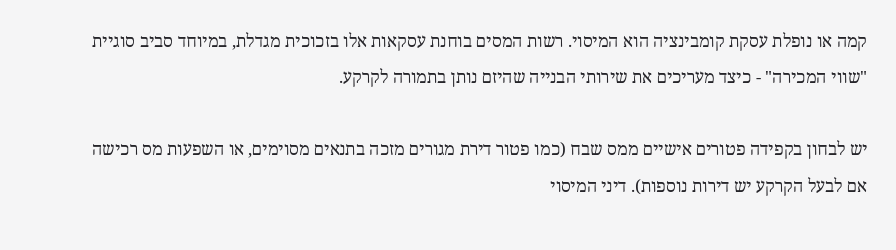קמה או נופלת עסקת קומבינציה הוא המיסוי. רשות המסים בוחנת עסקאות אלו בזכוכית מגדלת, במיוחד סביב סוגיית "שווי המכירה" - כיצד מעריכים את שירותי הבנייה שהיזם נותן בתמורה לקרקע.

יש לבחון בקפידה פטורים אישיים ממס שבח (כמו פטור דירת מגורים מזכה בתנאים מסוימים, או השפעות מס רכישה אם לבעל הקרקע יש דירות נוספות). דיני המיסוי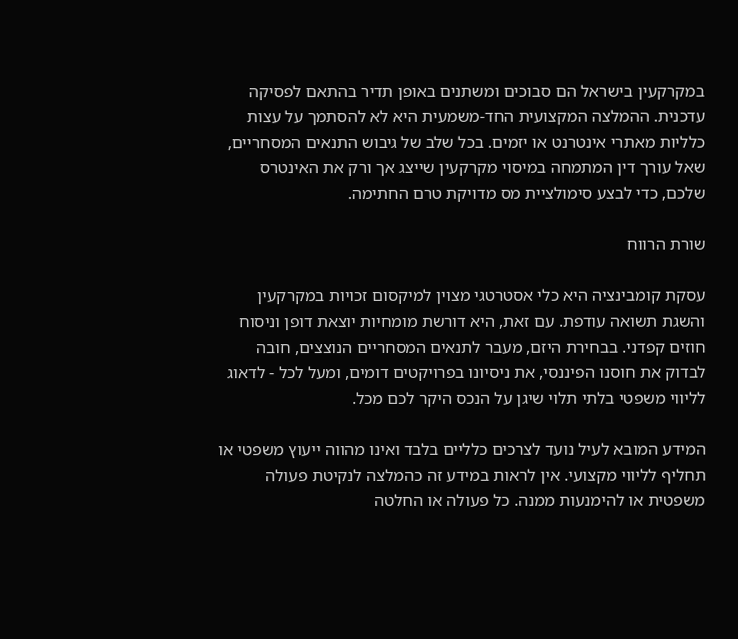במקרקעין בישראל הם סבוכים ומשתנים באופן תדיר בהתאם לפסיקה עדכנית. ההמלצה המקצועית החד-משמעית היא לא להסתמך על עצות כלליות מאתרי אינטרנט או יזמים. בכל שלב של גיבוש התנאים המסחריים, שאל עורך דין המתמחה במיסוי מקרקעין שייצג אך ורק את האינטרס שלכם, כדי לבצע סימולציית מס מדויקת טרם החתימה.

שורת הרווח

עסקת קומבינציה היא כלי אסטרטגי מצוין למיקסום זכויות במקרקעין והשגת תשואה עודפת. עם זאת, היא דורשת מומחיות יוצאת דופן וניסוח חוזים קפדני. בבחירת היזם, מעבר לתנאים המסחריים הנוצצים, חובה לבדוק את חוסנו הפיננסי, את ניסיונו בפרויקטים דומים, ומעל לכל - לדאוג לליווי משפטי בלתי תלוי שיגן על הנכס היקר לכם מכל.

המידע המובא לעיל נועד לצרכים כלליים בלבד ואינו מהווה ייעוץ משפטי או תחליף לליווי מקצועי. אין לראות במידע זה כהמלצה לנקיטת פעולה משפטית או להימנעות ממנה. כל פעולה או החלטה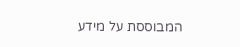המבוססת על מידע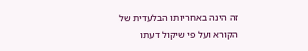זה הינה באחריותו הבלעדית של הקורא ועל פי שיקול דעתו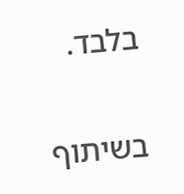בלבד.


בשיתוף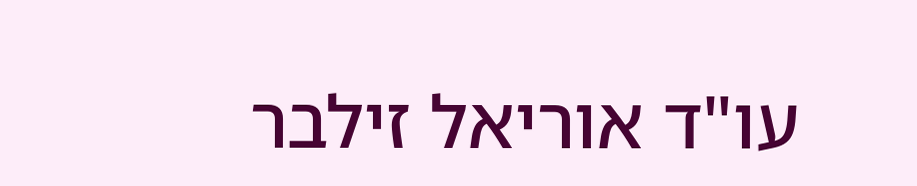עו"ד אוריאל זילבר